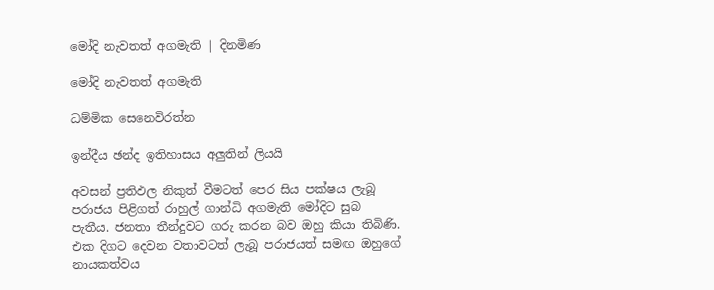මෝදි නැවතත් අගමැති | දිනමිණ

මෝදි නැවතත් අගමැති

ධම්මික සෙනෙවිරත්න

ඉන්දීය ඡන්ද ඉතිහාසය අලුතින් ලියයි

අවසන් ප්‍රතිඵල නිකුත් වීමටත් පෙර සිය පක්ෂය ලැබූ පරාජය පිළිගත් රාහුල් ගාන්ධි අගමැති මෝදිට සුබ පැතීය. ජනතා තීන්දුවට ගරු කරන බව ඔහු කියා තිබිණි. එක දිගට දෙවන වතාවටත් ලැබූ පරාජයත් සමඟ ඔහුගේ නායකත්වය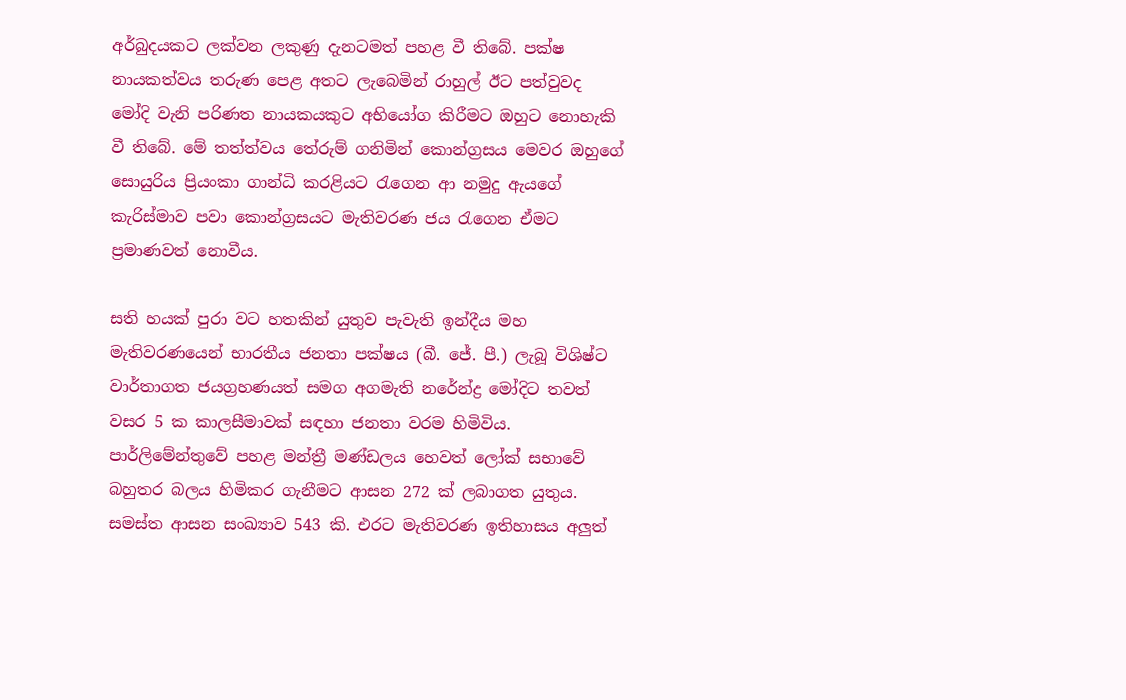අර්බුදයකට ලක්වන ලකුණු දැනටමත් පහළ වී තිබේ. පක්ෂ නායකත්වය තරුණ පෙළ අතට ලැබෙමින් රාහුල් ඊට පත්වුවද මෝදි වැනි පරිණත නායකයකුට අභියෝග කිරීමට ඔහුට නොහැකි වී තිබේ. මේ තත්ත්වය තේරුම් ගනිමින් කොන්ග්‍රසය මෙවර ඔහුගේ සොයුරිය ප්‍රියංකා ගාන්ධි කරළියට රැගෙන ආ නමුදු ඇයගේ කැරිස්මාව පවා කොන්ග්‍රසයට මැතිවරණ ජය රැගෙන ඒමට ප්‍රමාණවත් නොවීය.

සති හයක් පුරා වට හතකින් යුතුව පැවැති ඉන්දීය මහ මැතිවරණයෙන් භාරතීය ජනතා පක්ෂය (බී. ජේ. පී.) ලැබූ විශිෂ්ට වාර්තාගත ජයග්‍රහණයත් සමග අගමැති නරේන්ද්‍ර මෝදිට තවත් වසර 5 ක කාලසීමාවක් සඳහා ජනතා වරම හිමිවිය. පාර්ලිමේන්තුවේ පහළ මන්ත්‍රී මණ්ඩලය හෙවත් ලෝක් සභාවේ බහුතර බලය හිමිකර ගැනීමට ආසන 272 ක් ලබාගත යුතුය. සමස්ත ආසන සංඛ්‍යාව 543 කි. එරට මැතිවරණ ඉතිහාසය අලුත්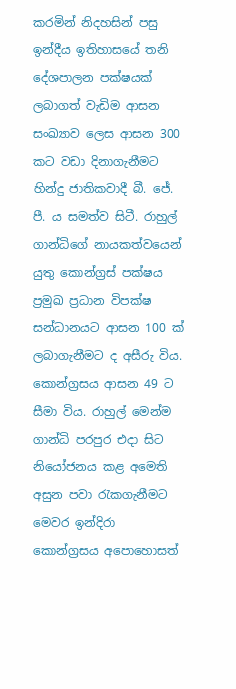කරමින් නිදහසින් පසු ඉන්දීය ඉතිහාසයේ තනි දේශපාලන පක්ෂයක් ලබාගත් වැඩිම ආසන සංඛ්‍යාව ලෙස ආසන 300 කට වඩා දිනාගැනීමට හින්දු ජාතිකවාදී බී. ජේ. පී. ය සමත්ව සිටී. රාහුල් ගාන්ධිගේ නායකත්වයෙන් යුතු කොන්ග්‍රස් පක්ෂය ප්‍රමුඛ ප්‍රධාන විපක්ෂ සන්ධානයට ආසන 100 ක් ලබාගැනීමට ද අසීරු විය. කොන්ග්‍රසය ආසන 49 ට සීමා විය. රාහුල් මෙන්ම ගාන්ධි පරපුර එදා සිට නියෝජනය කළ අමෙති අසුන පවා රැකගැනීමට මෙවර ඉන්දිරා කොන්ග්‍රසය අපොහොසත්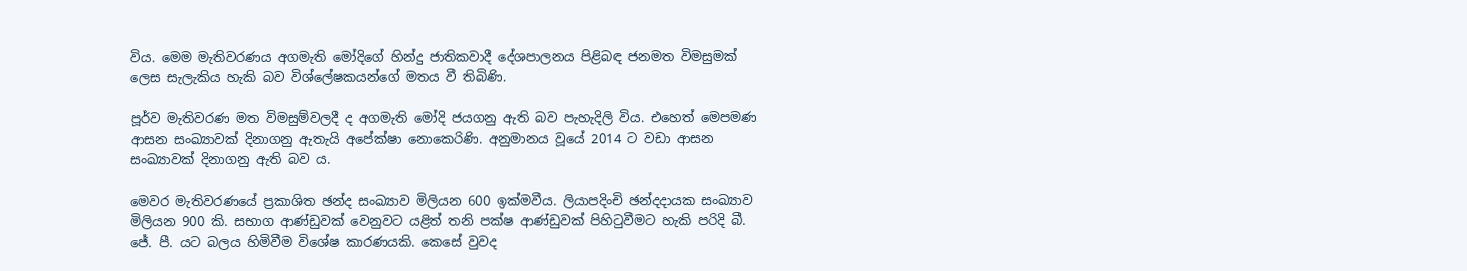විය. මෙම මැතිවරණය අගමැති මෝදිගේ හින්දු ජාතිකවාදී දේශපාලනය පිළිබඳ ජනමත විමසුමක් ලෙස සැලැකිය හැකි බව විශ්ලේෂකයන්ගේ මතය වී තිබිණි.

පූර්ව මැතිවරණ මත විමසුම්වලදී ද අගමැති මෝදි ජයගනු ඇති බව පැහැදිලි විය. එහෙත් මෙපමණ ආසන සංඛ්‍යාවක් දිනාගනු ඇතැයි අපේක්ෂා නොකෙරිණි. අනුමානය වූයේ 2014 ට වඩා ආසන සංඛ්‍යාවක් දිනාගනු ඇති බව ය.

මෙවර මැතිවරණයේ ප්‍රකාශිත ඡන්ද සංඛ්‍යාව මිලියන 600 ඉක්මවීය. ලියාපදිංචි ඡන්දදායක සංඛ්‍යාව මිලියන 900 කි. සභාග ආණ්ඩුවක් වෙනුවට යළිත් තනි පක්ෂ ආණ්ඩුවක් පිහිටුවීමට හැකි පරිදි බී. ජේ. පී. යට බලය හිමිවීම විශේෂ කාරණයකි. කෙසේ වුවද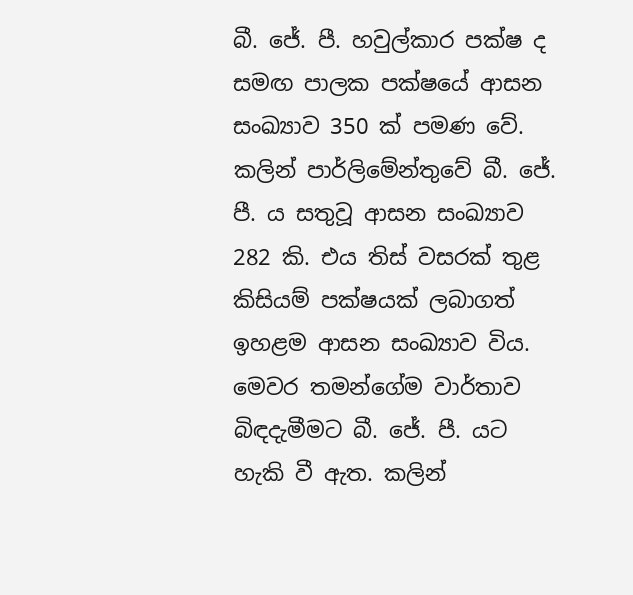බී. ජේ. පී. හවුල්කාර පක්ෂ ද සමඟ පාලක පක්ෂයේ ආසන සංඛ්‍යාව 350 ක් පමණ වේ. කලින් පාර්ලිමේන්තුවේ බී. ජේ. පී. ය සතුවූ ආසන සංඛ්‍යාව 282 කි. එය තිස් වසරක් තුළ කිසියම් පක්ෂයක් ලබාගත් ඉහළම ආසන සංඛ්‍යාව විය. මෙවර තමන්ගේම වාර්තාව බිඳදැමීමට බී. ජේ. පී. යට හැකි වී ඇත. කලින්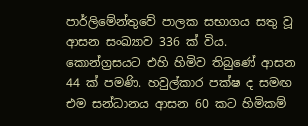පාර්ලිමේන්තුවේ පාලක සභාගය සතු වූ ආසන සංඛ්‍යාව 336 ක් විය. කොන්ග්‍රසයට එහි හිමිව තිබුණේ ආසන 44 ක් පමණි. හවුල්කාර පක්ෂ ද සමඟ එම සන්ධානය ආසන 60 කට හිමිකම්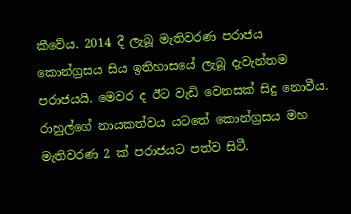කීවේය. 2014 දී ලැබූ මැතිවරණ පරාජය කොන්ග්‍රසය සිය ඉතිහාසයේ ලැබූ දැවැන්තම පරාජයයි. මෙවර ද ඊට වැඩි වෙනසක් සිදු නොවීය. රාහුල්ගේ නායකත්වය යටතේ කොන්ග්‍රසය මහ මැතිවරණ 2 ක් පරාජයට පත්ව සිටී.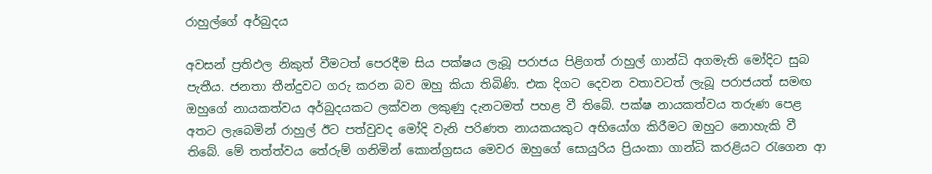රාහුල්ගේ අර්බුදය

අවසන් ප්‍රතිඵල නිකුත් වීමටත් පෙරදීම සිය පක්ෂය ලැබූ පරාජය පිළිගත් රාහුල් ගාන්ධි අගමැති මෝදිට සුබ පැතීය. ජනතා තීන්දුවට ගරු කරන බව ඔහු කියා තිබිණි. එක දිගට දෙවන වතාවටත් ලැබූ පරාජයත් සමඟ ඔහුගේ නායකත්වය අර්බුදයකට ලක්වන ලකුණු දැනටමත් පහළ වී තිබේ. පක්ෂ නායකත්වය තරුණ පෙළ අතට ලැබෙමින් රාහුල් ඊට පත්වුවද මෝදි වැනි පරිණත නායකයකුට අභියෝග කිරීමට ඔහුට නොහැකි වී තිබේ. මේ තත්ත්වය තේරුම් ගනිමින් කොන්ග්‍රසය මෙවර ඔහුගේ සොයුරිය ප්‍රියංකා ගාන්ධි කරළියට රැගෙන ආ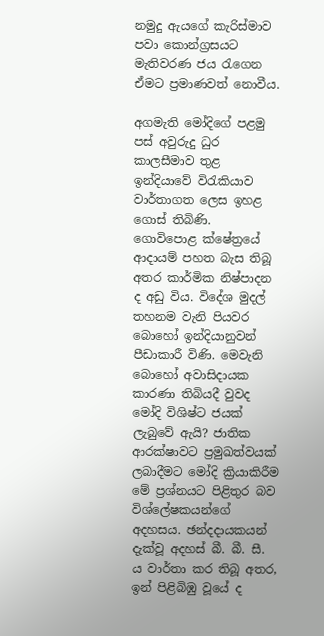නමුදු ඇයගේ කැරිස්මාව පවා කොන්ග්‍රසයට මැතිවරණ ජය රැගෙන ඒමට ප්‍රමාණවත් නොවීය.

අගමැති මෝදිගේ පළමු පස් අවුරුදු ධුර කාලසීමාව තුළ ඉන්දියාවේ විරැකියාව වාර්තාගත ලෙස ඉහළ ගොස් තිබිණි. ගොවිපොළ ‍ක්ෂේත්‍රයේ ආදායම් පහත බැස තිබූ අතර කාර්මික නිෂ්පාදන ද අඩු විය. විදේශ මුදල් තහනම වැනි පියවර බොහෝ ඉන්දියානුවන් පීඩාකාරී විණි. මෙවැනි බොහෝ අවාසිදායක කාරණා තිබියදී වුවද මෝදි විශිෂ්ට ජයක් ලැබුවේ ඇයි? ජාතික ආරක්ෂාවට ප්‍රමුඛත්වයක් ලබාදීමට මෝදි ක්‍රියාකිරීම මේ ප්‍රශ්නයට පිළිතුර බව විශ්ලේෂකයන්ගේ අදහසය. ඡන්දදායකයන් දැක්වූ අදහස් බී. බී. සී. ය වාර්තා කර තිබූ අතර, ඉන් පිළිබිඹු වූයේ ද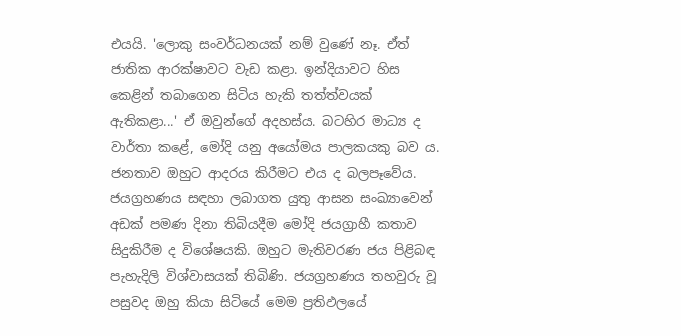එයයි. 'ලොකු සංවර්ධනයක් නම් වුණේ නෑ. ඒත් ජාතික ආරක්ෂාවට වැඩ කළා. ඉන්දියාවට හිස කෙළින් තබාගෙන සිටිය හැකි තත්ත්වයක් ඇතිකළා...' ඒ ඔවුන්ගේ අදහස්ය. බටහිර මාධ්‍ය ද වාර්තා කළේ, මෝදි යනු අයෝමය පාලකයකු බව ය. ජනතාව ඔහුට ආදරය කිරීමට එය ද බලපෑවේය. ජයග්‍රහණය සඳහා ලබාගත යුතු ආසන සංඛ්‍යාවෙන් අඩක් පමණ දිනා තිබියදීම මෝදි ජයග්‍රාහී කතාව සිදුකිරීම ද විශේෂයකි. ඔහුට මැතිවරණ ජය පිළිබඳ පැහැදිලි විශ්වාසයක් තිබිණි. ජයග්‍රහණය තහවුරු වූ පසුවද ඔහු කියා සිටියේ මෙම ප්‍රතිඵලයේ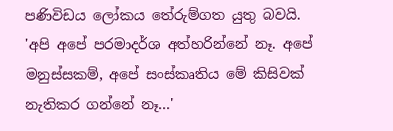පණිවිඩය ලෝකය තේරුම්ගත යුතු බවයි. 'අපි අපේ පරමාදර්ශ අත්හරින්නේ නෑ. අපේ මනුස්සකම්, අපේ සංස්කෘතිය මේ කිසිවක් නැතිකර ගන්නේ නෑ...'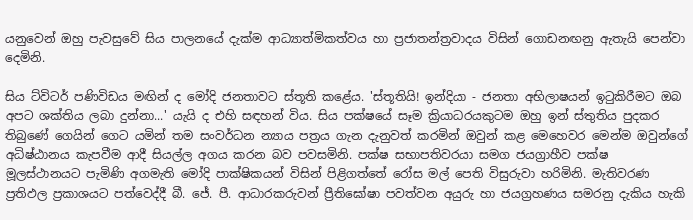යනුවෙන් ඔහු පැවසුවේ සිය පාලනයේ දැක්ම ආධ්‍යාත්මිකත්වය හා ප්‍රජාතන්ත්‍රවාදය විසින් ගොඩනඟනු ඇතැයි පෙන්වා දෙමිනි.

සිය ට්විටර් පණිවිඩය ‍මඟින් ද මෝදි ජනතාවට ස්තූති කළේය. 'ස්තූතියි! ඉන්දියා - ජනතා අභිලාෂයන් ඉටුකිරීමට ඔබ අපට ශක්තිය ලබා දුන්නා...' යැයි ද එහි සඳහන් විය. සිය පක්ෂයේ සෑම ක්‍රියාධරයකුටම ඔහු ඉන් ස්තුතිය පුදකර තිබුණේ ගෙයින් ගෙට යමින් තම සංවර්ධන න්‍යාය පත්‍රය ගැන දැනුවත් කරමින් ඔවුන් කළ මෙහෙවර මෙන්ම ඔවුන්ගේ අධිෂ්ඨානය කැපවීම ආදී සියල්ල අගය කරන බව පවසමිනි. පක්ෂ සභාපතිවරයා සමග ජයග්‍රාහීව පක්ෂ මූලස්ථානයට පැමිණි අගමැති මෝදි පාක්ෂිකයන් විසින් පිළිගත්තේ රෝස මල් පෙති විසුරුවා හරිමිනි. මැතිවරණ ප්‍රතිඵල ප්‍රකාශයට පත්වෙද්දී බී. ජේ. පී. ආධාරකරුවන් ප්‍රීතිඝෝෂා පවත්වන අයුරු හා ජයග්‍රහණය සමරනු දැකිය හැකි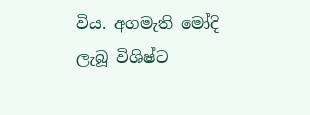විය. අගමැති මෝදි ලැබූ විශිෂ්ට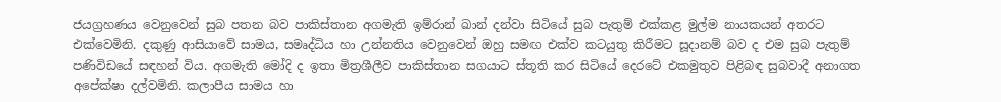ජයග්‍රහණය වෙනුවෙන් සුබ පතන බව පාකිස්තාන අගමැති ඉම්රාන් ඛාන් දන්වා සිටියේ සුබ පැතුම් එක්කළ මුල්ම නායකයන් අතරට එක්වෙමිනි. දකුණු ආසියාවේ සාමය, සමෘද්ධිය හා උන්නතිය වෙනුවෙන් ඔහු සමඟ එක්ව කටයුතු කිරීමට සූදානම් බව ද එම සුබ පැතුම් පණිවිඩයේ සඳහන් විය. අගමැති මෝදි ද ඉතා මිත්‍රශීලීව පාකිස්තාන සගයාට ස්තූති කර සිටියේ දෙරටේ එකමුතුව පිළිබඳ සුබවාදී අනාගත අපේක්ෂා දල්වමිනි. කලාපීය සාමය හා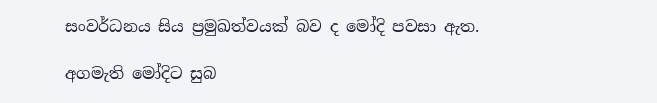සංවර්ධනය සිය ප්‍රමුඛත්වයක් බව ද මෝදි පවසා ඇත.

අගමැති මෝදිට සුබ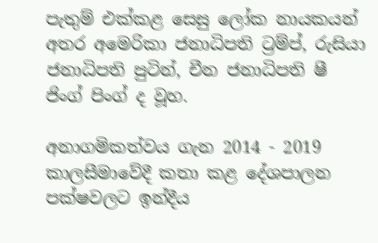පැතුම් එක්කළ සෙසු ලෝක නායකයන් අතර අමෙරිකා ජනාධිපති ට්‍රම්ප්, රුසියා ජනාධිපති පුටින්, චීන ජනාධිපති ෂී ජිංග් පිංග් ද වූහ.

අනාගමිකත්වය ගැන 2014 - 2019 කාලසීමාවේදී කතා කළ දේශපාලන පක්ෂවලට ඉන්දීය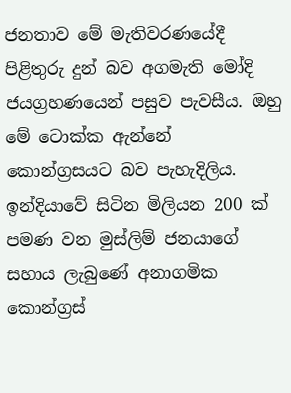ජනතාව මේ මැතිවරණයේදී පිළිතුරු දුන් බව අගමැති මෝදි ජයග්‍රහණයෙන් පසුව පැවසීය. ඔහු මේ ටොක්ක ඇන්නේ කොන්ග්‍රසයට බව පැහැදිලිය. ඉන්දියාවේ සිටින මිලියන 200 ක් පමණ වන මුස්ලිම් ජනයාගේ සහාය ලැබුණේ අනාගමික කොන්ග්‍රස්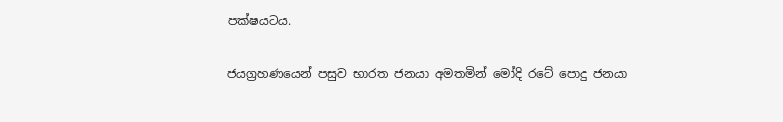පක්ෂයටය.

ජයග්‍රහණයෙන් පසුව භාරත ජනයා අමතමින් මෝදි රටේ පොදු ජනයා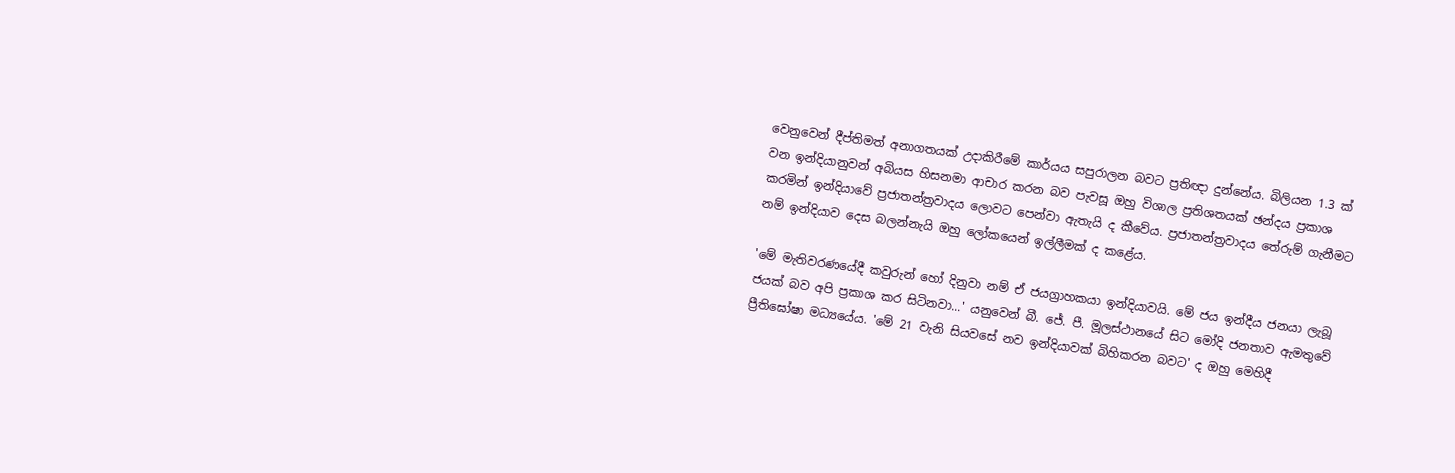වෙනුවෙන් දීප්තිමත් අනාගතයක් උදාකිරීමේ කාර්යය සපුරාලන බවට ප්‍රතිඥා දුන්නේය. බිලියන 1.3 ක් වන ඉන්දියානුවන් අබියස හිසනමා ආචාර කරන බව පැවසූ ඔහු විශාල ප්‍රතිශතයක් ඡන්දය ප්‍රකාශ කරමින් ඉන්දියාවේ ප්‍රජාතන්ත්‍රවාදය ලොවට පෙන්වා ඇතැයි ද ‍කීවේය. ප්‍රජාතන්ත්‍රවාදය තේරුම් ගැනීමට නම් ඉන්දියාව දෙස බලන්නැයි ඔහු ලෝකයෙන් ඉල්ලීමක් ද කළේය.

'මේ මැතිවරණයේදී කවුරුන් හෝ දිනුවා නම් ඒ ජයග්‍රාහකයා ඉන්දියාවයි. මේ ජය ඉන්දීය ජනයා ලැබූ ජයක් බව අපි ප්‍රකාශ කර සිටිනවා...' යනුවෙන් බී. ජේ. පී. මූලස්ථානයේ සිට මෝදි ජනතාව ඇමතුවේ ප්‍රීති‍ඝෝෂා මධ්‍යයේය. 'මේ 21 වැනි සියවසේ නව ඉන්දියාවක් බිහිකරන බවට' ද ඔහු මෙහිදී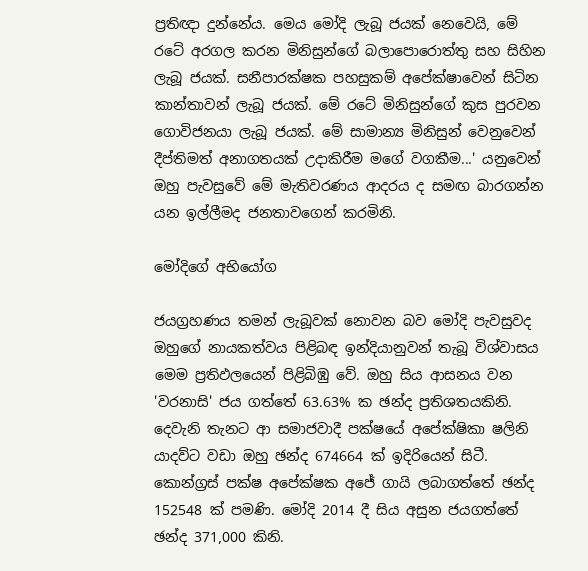ප්‍රතිඥා දුන්නේය. මෙය මෝදි ලැබූ ජයක් නෙවෙයි, මේ රටේ අරගල කරන මිනිසුන්ගේ බලාපොරොත්තු සහ සිහින ලැබූ ජයක්. සනීපාරක්ෂක පහසුකම් අපේක්ෂාවෙන් සිටින කාන්තාවන් ලැබූ ජයක්. මේ රටේ මිනිසුන්ගේ කුස පුරවන ගොවිජනයා ලැබූ ජයක්. මේ සාමාන්‍ය මිනිසුන් වෙනුවෙන් දීප්තිමත් අනාගතයක් උදාකිරීම මගේ වගකීම...' යනුවෙන් ඔහු පැවසුවේ මේ මැතිවරණය ආදරය ද සමඟ බාරගන්න යන ඉල්ලීමද ජනතාවගෙන් කරමිනි.

මෝදිගේ අභියෝග

ජයග්‍රහණය තමන් ලැබූවක් නොවන බව මෝදි පැවසුවද ඔහුගේ නායකත්වය පිළිබඳ ඉන්දියානුවන් තැබූ විශ්වාසය මෙම ප්‍රතිඵලයෙන් පිළිබිඹු වේ. ඔහු සිය ආසනය වන 'වරනාසි' ජය ගත්තේ 63.63% ක ඡන්ද ප්‍රතිශතයකිනි. දෙවැනි තැනට ආ සමාජවාදී පක්ෂයේ අපේක්ෂිකා ෂලිනි යාදව්ට වඩා ඔහු ඡන්ද 674664 ක් ඉදිරියෙන් සිටී. කොන්ග්‍රස් පක්ෂ අපේක්ෂක අජේ ගායි ලබාගත්තේ ඡන්ද 152548 ක් පමණි. මෝදි 2014 දී සිය අසුන ජයගත්තේ ඡන්ද 371,000 කිනි.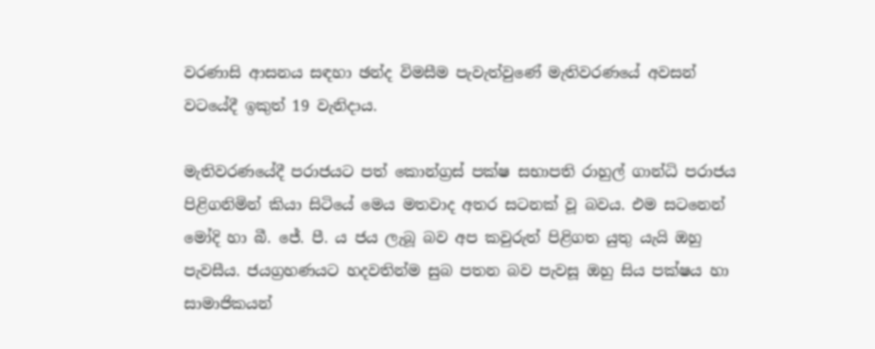වරණාසි ආසනය සඳහා ඡන්ද විමසීම පැවැත්වුණේ මැතිවරණයේ අවසන් වටයේදී ඉකුත් 19 වැනිදාය.

මැතිවරණයේදී පරාජයට පත් කොන්ග්‍රස් පක්ෂ සභාපති රාහුල් ගාන්ධි පරාජය පිළිගනිමින් කියා සිටියේ මෙය මතවාද අතර සටනක් වූ බවය. එම සටනෙන් මෝදි හා බී. ජේ. පී. ය ජය ලැබූ බව අප කවුරුත් පිළිගත යුතු යැයි ඔහු පැවසීය. ජයග්‍රහණයට හදවතින්ම සුබ පතන බව පැවසූ ඔහු සිය පක්ෂය හා සාමාජිකයන්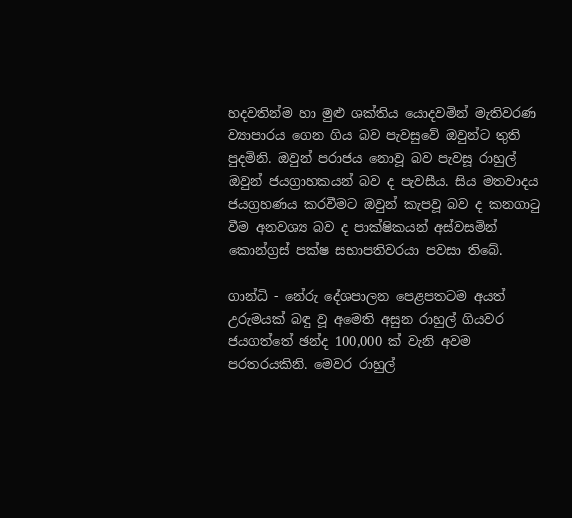හදවතින්ම හා මුළු ශක්තිය යොදවමින් මැතිවරණ ව්‍යාපාරය ගෙන ගිය බව පැවසුවේ ඔවුන්ට තුති පුදමිනි. ඔවුන් පරාජය නොවූ බව පැවසූ රාහුල් ඔවුන් ජයග්‍රාහකයන් බව ද පැවසීය. සිය මතවාදය ජයග්‍රහණය කරවීමට ඔවුන් කැපවූ බව ද කනගාටු වීම අනවශ්‍ය බව ද පාක්ෂිකයන් අස්වසමින් කොන්ග්‍රස් පක්ෂ සභාපතිවරයා පවසා තිබේ.

ගාන්ධි - නේරු දේශපාලන පෙළපතටම අයත් උරුමයක් බඳු වූ අමෙති අසුන රාහුල් ගියවර ජයගත්තේ ඡන්ද 100,000 ක් වැනි අවම පරතරයකිනි. මෙවර රාහුල්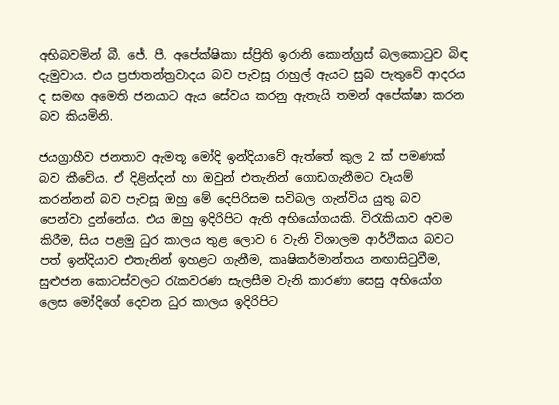අභිබවමින් බී. ජේ. පී. අපේක්ෂිකා ස්ප්‍රිති ඉරානි කොන්ග්‍රස් බලකොටුව බිඳ දැමුවාය. එය ප්‍රජාතන්ත්‍රවාදය බව පැවසූ රාහුල් ඇයට සුබ පැතුවේ ආදරය ද සමඟ අමෙති ජනයාට ඇය සේවය කරනු ඇතැයි තමන් අපේක්ෂා කරන බව කියමිනි.

ජයග්‍රාහීව ජනතාව ඇමතූ මෝදි ඉන්දියාවේ ඇත්තේ කුල 2 ක් පමණක් බව කීවේය. ඒ දිළින්දන් හා ඔවුන් එතැනින් ගොඩගැනීමට වෑයම් කරන්නන් බව පැවසූ ඔහු මේ දෙපිරිසම සවිබල ගැන්විය යුතු බව පෙන්වා දුන්නේය. එය ඔහු ඉදිරිපිට ඇති අභියෝගයකි. විරැකියාව අවම කිරීම, සිය පළමු ධුර කාලය තුළ ලොව 6 වැනි විශාලම ආර්ථිකය බවට පත් ඉන්දියාව එතැනින් ඉහළට ගැනීම, කෘෂිකර්මාන්තය නඟාසිටුවීම, සුළුජන කොටස්වලට රැකවරණ සැලසීම වැනි කාරණා සෙසු අභියෝග ලෙස මෝදිගේ දෙවන ධුර කාලය ඉදිරිපිට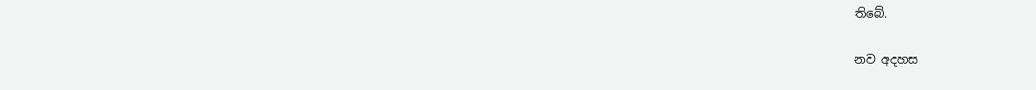තිබේ.

නව අදහස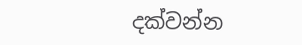දක්වන්න